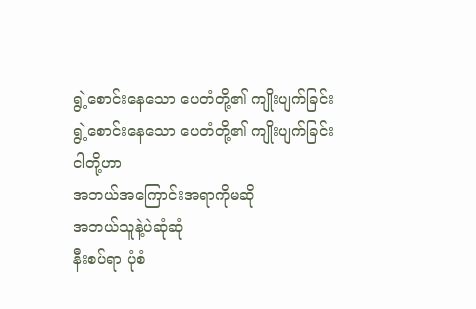ရွဲ့စောင်းနေသော ပေတံတို့၏ ကျိုးပျက်ခြင်း
ရွဲ့စောင်းနေသော ပေတံတို့၏ ကျိုးပျက်ခြင်း
ငါတို့ဟာ
အဘယ်အကြောင်းအရာကိုမဆို
အဘယ်သူနဲ့ပဲဆုံဆုံ
နီးစပ်ရာ ပုံစံ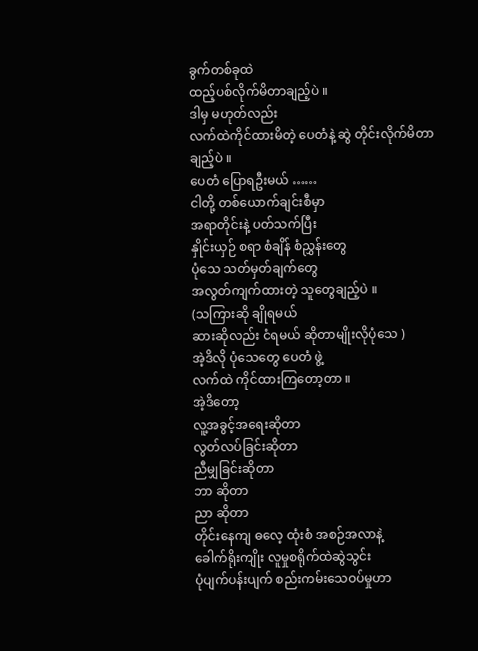ခွက်တစ်ခုထဲ
ထည့်ပစ်လိုက်မိတာချည့်ပဲ ။
ဒါမှ မဟုတ်လည်း
လက်ထဲကိုင်ထားမိတဲ့ ပေတံနဲ့ ဆွဲ တိုင်းလိုက်မိတာချည့်ပဲ ။
ပေတံ ပြောရဦးမယ် ……
ငါတို့ တစ်ယောက်ချင်းစီမှာ
အရာတိုင်းနဲ့ ပတ်သက်ပြီး
နှိုင်းယှဉ် စရာ စံချိန် စံညွှန်းတွေ
ပုံသေ သတ်မှတ်ချက်တွေ
အလွတ်ကျက်ထားတဲ့ သူတွေချည့်ပဲ ။
(သကြားဆို ချိုရမယ်
ဆားဆိုလည်း ငံရမယ် ဆိုတာမျိုးလိုပုံသေ )
အဲ့ဒိလို ပုံသေတွေ ပေတံ ဖွဲ့
လက်ထဲ ကိုင်ထားကြတော့တာ ။
အဲ့ဒိတော့
လူ့အခွင့်အရေးဆိုတာ
လွတ်လပ်ခြင်းဆိုတာ
ညီမျှခြင်းဆိုတာ
ဘာ ဆိုတာ
ညာ ဆိုတာ
တိုင်းနေကျ ဓလေ့ ထုံးစံ အစဉ်အလာနဲ့
ခေါက်ရိုးကျိုး လူမှုစရိုက်ထဲဆွဲသွင်း
ပုံပျက်ပန်းပျက် စည်းကမ်းသေဝပ်မှုဟာ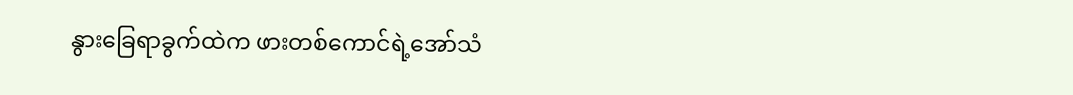နွားခြေရာခွက်ထဲက ဖားတစ်ကောင်ရဲ့အော်သံ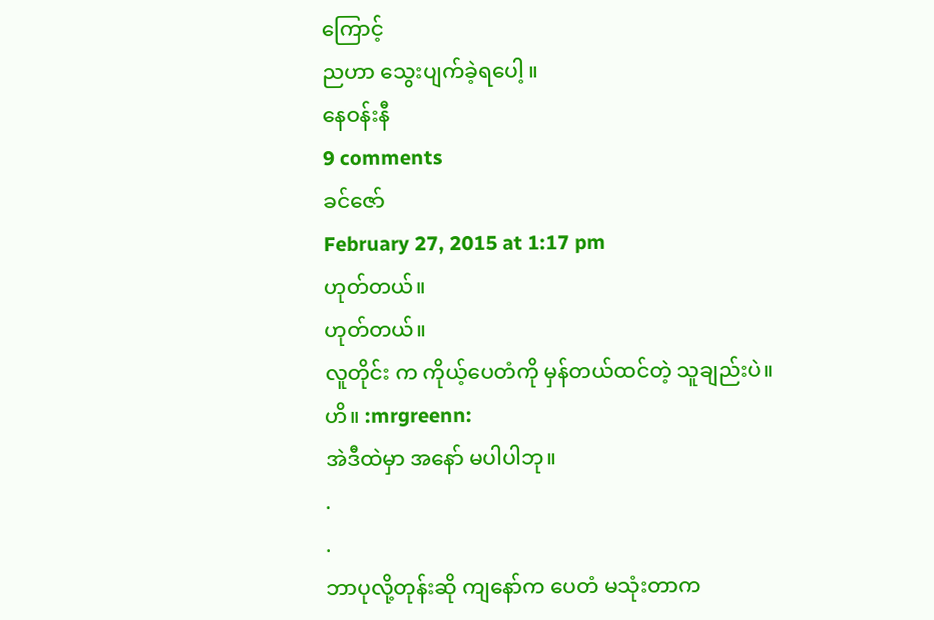ကြောင့်
ညဟာ သွေးပျက်ခဲ့ရပေါ့ ။
နေဝန်းနီ
9 comments
ခင်ဇော်
February 27, 2015 at 1:17 pm
ဟုတ်တယ်။
ဟုတ်တယ်။
လူတိုင်း က ကိုယ့်ပေတံကို မှန်တယ်ထင်တဲ့ သူချည်းပဲ။
ဟိ။ :mrgreenn:
အဲဒီထဲမှာ အနော် မပါပါဘု။
.
.
ဘာပုလို့တုန်းဆို ကျနော်က ပေတံ မသုံးတာက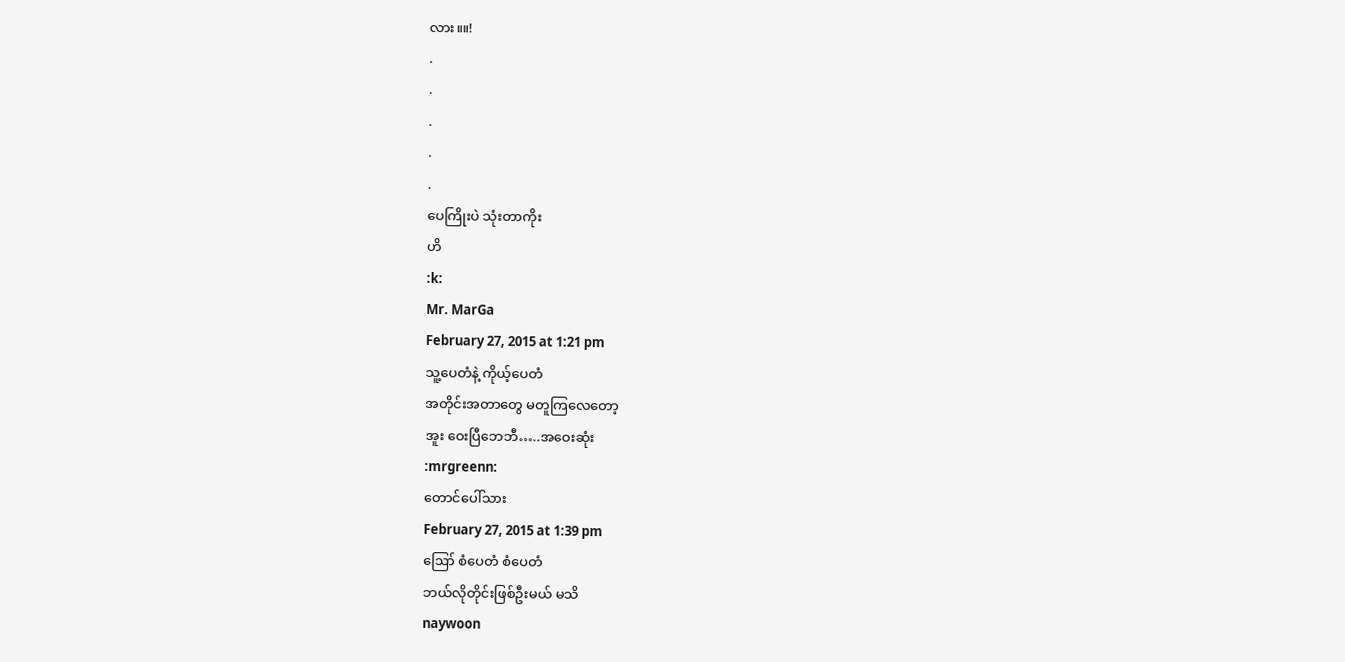လား။။!
.
.
.
.
.
ပေကြိုးပဲ သုံးတာကိုး
ဟိ
:k:
Mr. MarGa
February 27, 2015 at 1:21 pm
သူ့ပေတံနဲ့ ကိုယ့်ပေတံ
အတိုင်းအတာတွေ မတူကြလေတော့
အူး ဝေးပြီဘေဘီ…..အဝေးဆုံး
:mrgreenn:
တောင်ပေါ်သား
February 27, 2015 at 1:39 pm
ဪ စံပေတံ စံပေတံ
ဘယ်လိုတိုင်းဖြစ်ဦးမယ် မသိ
naywoon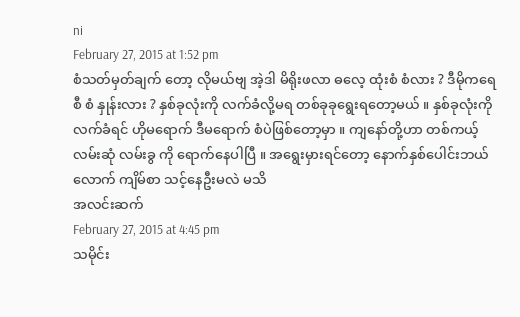ni
February 27, 2015 at 1:52 pm
စံသတ်မှတ်ချက် တော့ လိုမယ်ဗျ အဲ့ဒါ မိရိုးဖလာ ဓလေ့ ထုံးစံ စံလား ? ဒီမိုကရေစီ စံ နှုန်းလား ? နှစ်ခုလုံးကို လက်ခံလို့မရ တစ်ခုခုရွေးရတော့မယ် ။ နှစ်ခုလုံးကို လက်ခံရင် ဟိုမရောက် ဒီမရောက် စံပဲဖြစ်တော့မှာ ။ ကျနော်တို့ဟာ တစ်ကယ့် လမ်းဆုံ လမ်းခွ ကို ရောက်နေပါပြီ ။ အရွေးမှားရင်တော့ နောက်နှစ်ပေါင်းဘယ်လောက် ကျိမ်စာ သင့်နေဦးမလဲ မသိ
အလင်းဆက်
February 27, 2015 at 4:45 pm
သမိုင်း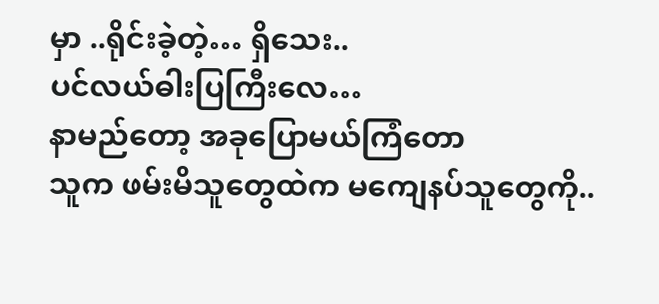မှာ ..ရိုင်းခဲ့တဲ့… ရှိသေး..
ပင်လယ်ဓါးပြကြီးလေ…
နာမည်တော့ အခုပြောမယ်ကြံတော
သူက ဖမ်းမိသူတွေထဲက မကျေနပ်သူတွေကို..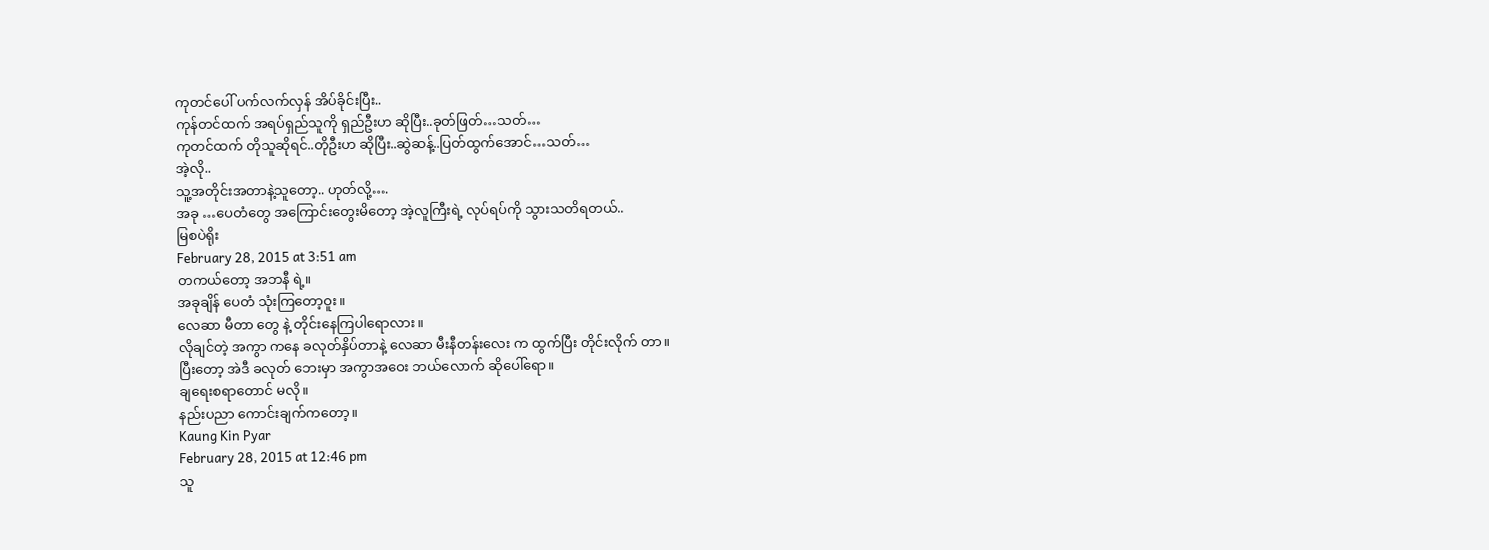ကုတင်ပေါ် ပက်လက်လှန် အိပ်ခိုင်းပြီး..
ကုန်တင်ထက် အရပ်ရှည်သူကို ရှည်ဦးဟ ဆိုပြီး..ခုတ်ဖြတ်…သတ်…
ကုတင်ထက် တိုသူဆိုရင်..တိုဦးဟ ဆိုပြီး..ဆွဲဆန့်..ပြတ်ထွက်အောင်…သတ်…
အဲ့လို..
သူ့အတိုင်းအတာနဲ့သူတော့.. ဟုတ်လို့….
အခု …ပေတံတွေ အကြောင်းတွေးမိတော့ အဲ့လူကြီးရဲ့ လုပ်ရပ်ကို သွားသတိရတယ်..
မြစပဲရိုး
February 28, 2015 at 3:51 am
တကယ်တော့ အဘနီ ရဲ့။
အခုချိန် ပေတံ သုံးကြတော့ဝူး။
လေဆာ မီတာ တွေ နဲ့ တိုင်းနေကြပါရောလား။
လိုချင်တဲ့ အကွာ ကနေ ခလုတ်နှိပ်တာနဲ့ လေဆာ မီးနီတန်းလေး က ထွက်ပြီး တိုင်းလိုက် တာ။
ပြီးတော့ အဲဒီ ခလုတ် ဘေးမှာ အကွာအဝေး ဘယ်လောက် ဆိုပေါ်ရော။
ချရေးစရာတောင် မလို။
နည်းပညာ ကောင်းချက်ကတော့။
Kaung Kin Pyar
February 28, 2015 at 12:46 pm
သူ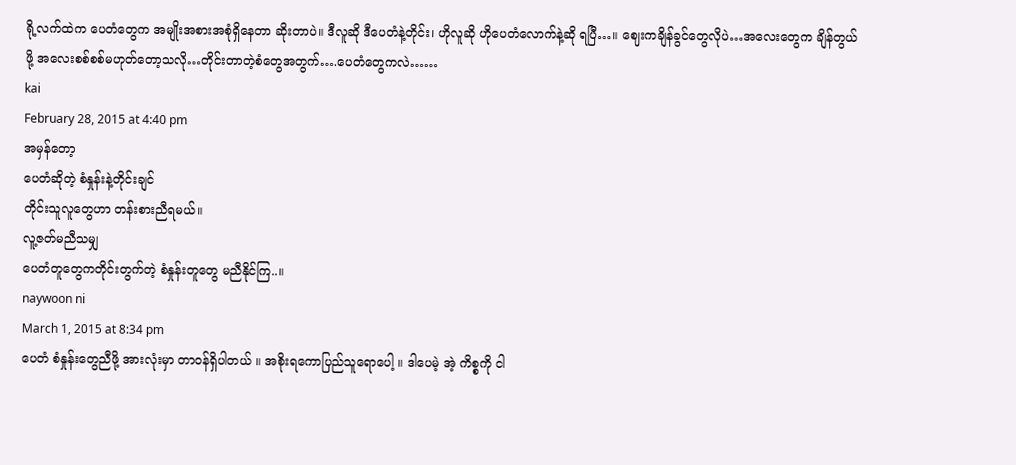ရို့လက်ထဲက ပေတံတွေက အမျိုးအစားအစုံရှိနေတာ ဆိုးတာပဲ။ ဒီလူဆို ဒီပေတံနဲ့တိုင်း၊ ဟိုလူဆို ဟိုပေတံလောက်နဲ့ဆို ရပြီ…။ ဈေးကချိန်ခွင်တွေလိုပဲ…အလေးတွေက ချိန်တွယ်ဖို့ အလေးစစ်စစ်မဟုတ်တော့သလို…တိုင်းတာတဲ့စံတွေအတွက်….ပေတံတွေကလဲ……
kai
February 28, 2015 at 4:40 pm
အမှန်တော့
ပေတံဆိုတဲ့ စံနှုန်းနဲ့တိုင်းချင်
တိုင်းသူလူတွေဟာ တန်းစားညီရမယ်။
လူ့ဇတ်မညီသမျှ
ပေတံတူတွေကတိုင်းတွက်တဲ့ စံနှုန်းတူတွေ မညီနိုင်ကြ..။
naywoon ni
March 1, 2015 at 8:34 pm
ပေတံ စံနှုန်းတွေညီဖို့ အားလုံးမှာ တာဝန်ရှိပါတယ် ။ အစိုးရကောပြည်သူရောပေါ့ ။ ဒါပေမဲ့ အဲ့ ကိစ္စကို ငါ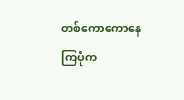တစ်ကောကောနေကြပုံက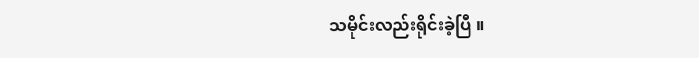သမိုင်းလည်းရိုင်းခဲ့ပြီ ။